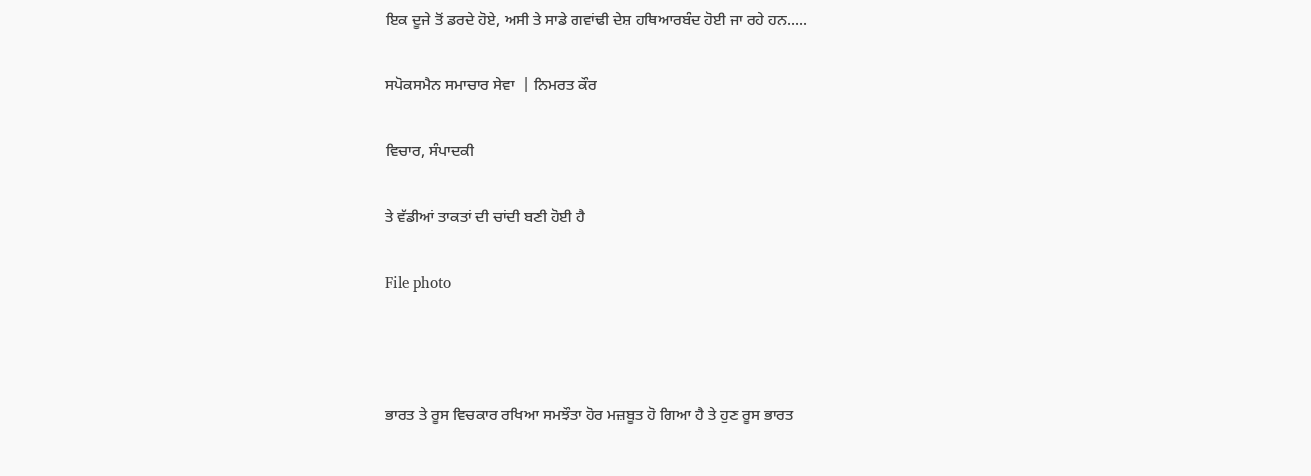ਇਕ ਦੂਜੇ ਤੋਂ ਡਰਦੇ ਹੋਏ, ਅਸੀ ਤੇ ਸਾਡੇ ਗਵਾਂਢੀ ਦੇਸ਼ ਹਥਿਆਰਬੰਦ ਹੋਈ ਜਾ ਰਹੇ ਹਨ.....

ਸਪੋਕਸਮੈਨ ਸਮਾਚਾਰ ਸੇਵਾ  | ਨਿਮਰਤ ਕੌਰ

ਵਿਚਾਰ, ਸੰਪਾਦਕੀ

ਤੇ ਵੱਡੀਆਂ ਤਾਕਤਾਂ ਦੀ ਚਾਂਦੀ ਬਣੀ ਹੋਈ ਹੈ

File photo



ਭਾਰਤ ਤੇ ਰੂਸ ਵਿਚਕਾਰ ਰਖਿਆ ਸਮਝੌਤਾ ਹੋਰ ਮਜ਼ਬੂਤ ਹੋ ਗਿਆ ਹੈ ਤੇ ਹੁਣ ਰੂਸ ਭਾਰਤ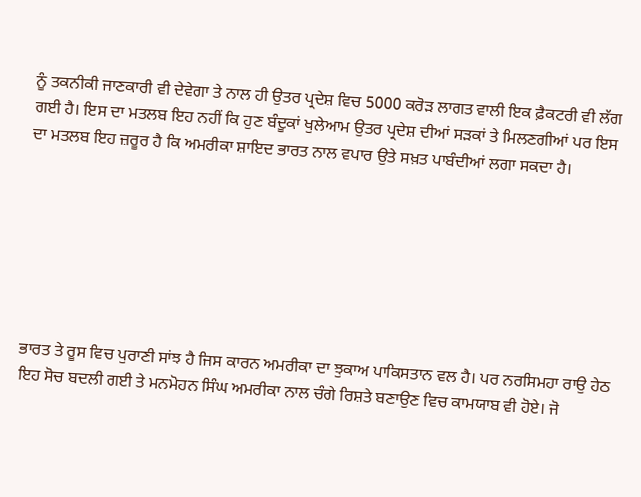ਨੂੰ ਤਕਨੀਕੀ ਜਾਣਕਾਰੀ ਵੀ ਦੇਵੇਗਾ ਤੇ ਨਾਲ ਹੀ ਉਤਰ ਪ੍ਰਦੇਸ਼ ਵਿਚ 5000 ਕਰੋੜ ਲਾਗਤ ਵਾਲੀ ਇਕ ਫ਼ੈਕਟਰੀ ਵੀ ਲੱਗ ਗਈ ਹੈ। ਇਸ ਦਾ ਮਤਲਬ ਇਹ ਨਹੀਂ ਕਿ ਹੁਣ ਬੰਦੂਕਾਂ ਖੁਲੇਆਮ ਉਤਰ ਪ੍ਰਦੇਸ਼ ਦੀਆਂ ਸੜਕਾਂ ਤੇ ਮਿਲਣਗੀਆਂ ਪਰ ਇਸ ਦਾ ਮਤਲਬ ਇਹ ਜ਼ਰੂਰ ਹੈ ਕਿ ਅਮਰੀਕਾ ਸ਼ਾਇਦ ਭਾਰਤ ਨਾਲ ਵਪਾਰ ਉਤੇ ਸਖ਼ਤ ਪਾਬੰਦੀਆਂ ਲਗਾ ਸਕਦਾ ਹੈ।







ਭਾਰਤ ਤੇ ਰੂਸ ਵਿਚ ਪੁਰਾਣੀ ਸਾਂਝ ਹੈ ਜਿਸ ਕਾਰਨ ਅਮਰੀਕਾ ਦਾ ਝੁਕਾਅ ਪਾਕਿਸਤਾਨ ਵਲ ਹੈ। ਪਰ ਨਰਸਿਮਹਾ ਰਾਉ ਹੇਠ ਇਹ ਸੋਚ ਬਦਲੀ ਗਈ ਤੇ ਮਨਮੋਹਨ ਸਿੰਘ ਅਮਰੀਕਾ ਨਾਲ ਚੰਗੇ ਰਿਸ਼ਤੇ ਬਣਾਉਣ ਵਿਚ ਕਾਮਯਾਬ ਵੀ ਹੋਏ। ਜੋ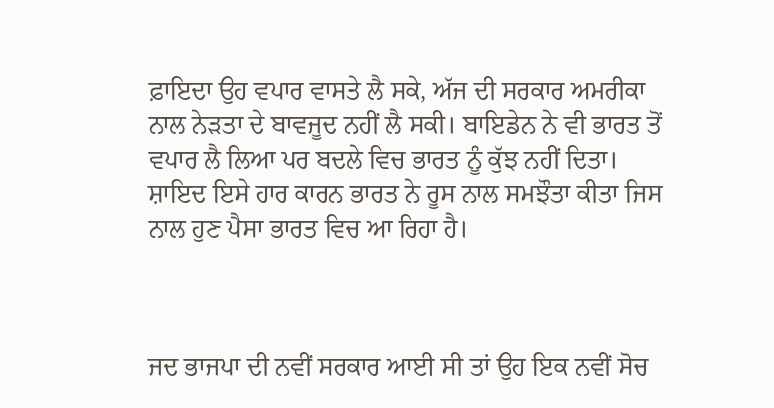ਫ਼ਾਇਦਾ ਉਹ ਵਪਾਰ ਵਾਸਤੇ ਲੈ ਸਕੇ, ਅੱਜ ਦੀ ਸਰਕਾਰ ਅਮਰੀਕਾ ਨਾਲ ਨੇੜਤਾ ਦੇ ਬਾਵਜੂਦ ਨਹੀਂ ਲੈ ਸਕੀ। ਬਾਇਡੇਨ ਨੇ ਵੀ ਭਾਰਤ ਤੋਂ ਵਪਾਰ ਲੈ ਲਿਆ ਪਰ ਬਦਲੇ ਵਿਚ ਭਾਰਤ ਨੂੰ ਕੁੱਝ ਨਹੀਂ ਦਿਤਾ। ਸ਼ਾਇਦ ਇਸੇ ਹਾਰ ਕਾਰਨ ਭਾਰਤ ਨੇ ਰੂਸ ਨਾਲ ਸਮਝੌਤਾ ਕੀਤਾ ਜਿਸ ਨਾਲ ਹੁਣ ਪੈਸਾ ਭਾਰਤ ਵਿਚ ਆ ਰਿਹਾ ਹੈ।



ਜਦ ਭਾਜਪਾ ਦੀ ਨਵੀਂ ਸਰਕਾਰ ਆਈ ਸੀ ਤਾਂ ਉਹ ਇਕ ਨਵੀਂ ਸੋਚ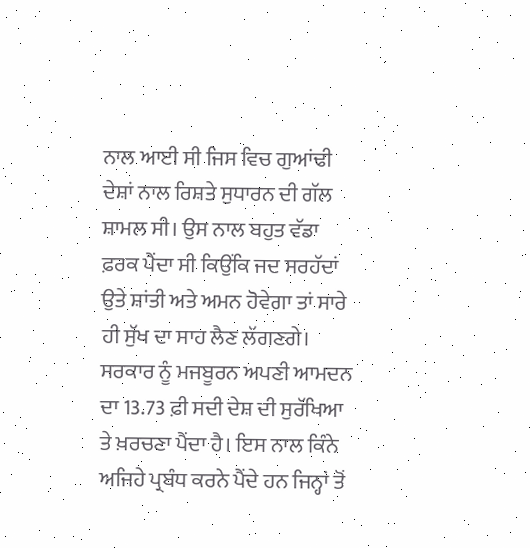ਨਾਲ ਆਈ ਸੀ ਜਿਸ ਵਿਚ ਗੁਆਂਢੀ ਦੇਸ਼ਾਂ ਨਾਲ ਰਿਸ਼ਤੇ ਸੁਧਾਰਨ ਦੀ ਗੱਲ ਸ਼ਾਮਲ ਸੀ। ਉਸ ਨਾਲ ਬਹੁਤ ਵੱਡਾ ਫ਼ਰਕ ਪੈਂਦਾ ਸੀ ਕਿਉਂਕਿ ਜਦ ਸਰਹੱਦਾਂ ਉਤੇ ਸ਼ਾਂਤੀ ਅਤੇ ਅਮਨ ਹੋਵੇਗਾ ਤਾਂ ਸਾਰੇ ਹੀ ਸੁੱਖ ਦਾ ਸਾਹ ਲੈਣ ਲੱਗਣਗੇ। ਸਰਕਾਰ ਨੂੰ ਮਜਬੂਰਨ ਅਪਣੀ ਆਮਦਨ ਦਾ 13.73 ਫ਼ੀ ਸਦੀ ਦੇਸ਼ ਦੀ ਸੁਰੱਖਿਆ ਤੇ ਖ਼ਰਚਣਾ ਪੈਂਦਾ ਹੈ। ਇਸ ਨਾਲ ਕਿੰਨੇ ਅਜਿਹੇ ਪ੍ਰਬੰਧ ਕਰਨੇ ਪੈਂਦੇ ਹਨ ਜਿਨ੍ਹਾਂ ਤੋਂ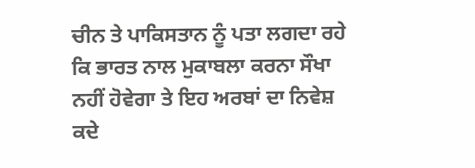ਚੀਨ ਤੇ ਪਾਕਿਸਤਾਨ ਨੂੰ ਪਤਾ ਲਗਦਾ ਰਹੇ ਕਿ ਭਾਰਤ ਨਾਲ ਮੁਕਾਬਲਾ ਕਰਨਾ ਸੌਖਾ ਨਹੀਂ ਹੋਵੇਗਾ ਤੇ ਇਹ ਅਰਬਾਂ ਦਾ ਨਿਵੇਸ਼ ਕਦੇ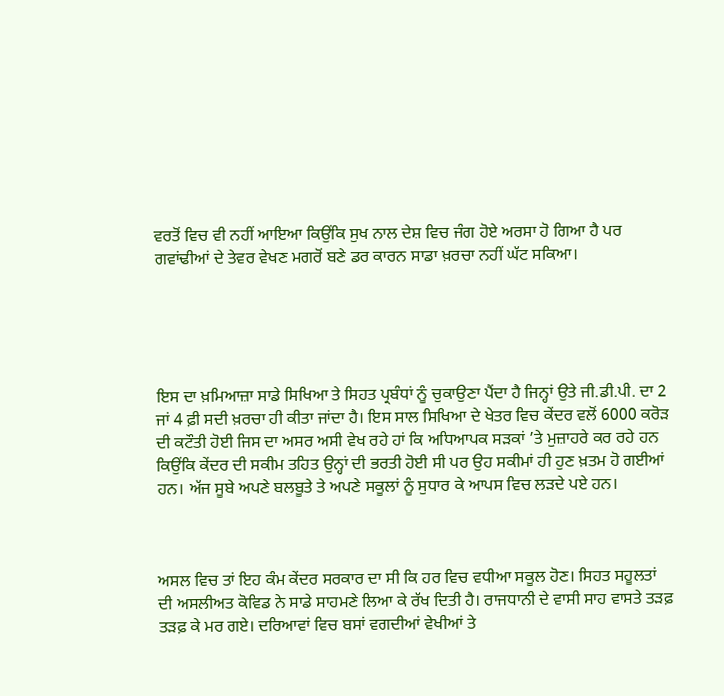ਵਰਤੋਂ ਵਿਚ ਵੀ ਨਹੀਂ ਆਇਆ ਕਿਉਂਕਿ ਸੁਖ ਨਾਲ ਦੇਸ਼ ਵਿਚ ਜੰਗ ਹੋਏ ਅਰਸਾ ਹੋ ਗਿਆ ਹੈ ਪਰ ਗਵਾਂਢੀਆਂ ਦੇ ਤੇਵਰ ਵੇਖਣ ਮਗਰੋਂ ਬਣੇ ਡਰ ਕਾਰਨ ਸਾਡਾ ਖ਼ਰਚਾ ਨਹੀਂ ਘੱਟ ਸਕਿਆ।





ਇਸ ਦਾ ਖ਼ਮਿਆਜ਼ਾ ਸਾਡੇ ਸਿਖਿਆ ਤੇ ਸਿਹਤ ਪ੍ਰਬੰਧਾਂ ਨੂੰ ਚੁਕਾਉਣਾ ਪੈਂਦਾ ਹੈ ਜਿਨ੍ਹਾਂ ਉਤੇ ਜੀ.ਡੀ.ਪੀ. ਦਾ 2 ਜਾਂ 4 ਫ਼ੀ ਸਦੀ ਖ਼ਰਚਾ ਹੀ ਕੀਤਾ ਜਾਂਦਾ ਹੈ। ਇਸ ਸਾਲ ਸਿਖਿਆ ਦੇ ਖੇਤਰ ਵਿਚ ਕੇਂਦਰ ਵਲੋਂ 6000 ਕਰੋੜ ਦੀ ਕਟੌਤੀ ਹੋਈ ਜਿਸ ਦਾ ਅਸਰ ਅਸੀ ਵੇਖ ਰਹੇ ਹਾਂ ਕਿ ਅਧਿਆਪਕ ਸੜਕਾਂ ’ਤੇ ਮੁਜ਼ਾਹਰੇ ਕਰ ਰਹੇ ਹਨ ਕਿਉਂਕਿ ਕੇਂਦਰ ਦੀ ਸਕੀਮ ਤਹਿਤ ਉਨ੍ਹਾਂ ਦੀ ਭਰਤੀ ਹੋਈ ਸੀ ਪਰ ਉਹ ਸਕੀਮਾਂ ਹੀ ਹੁਣ ਖ਼ਤਮ ਹੋ ਗਈਆਂ ਹਨ। ਅੱਜ ਸੂਬੇ ਅਪਣੇ ਬਲਬੂਤੇ ਤੇ ਅਪਣੇ ਸਕੂਲਾਂ ਨੂੰ ਸੁਧਾਰ ਕੇ ਆਪਸ ਵਿਚ ਲੜਦੇ ਪਏ ਹਨ।



ਅਸਲ ਵਿਚ ਤਾਂ ਇਹ ਕੰਮ ਕੇਂਦਰ ਸਰਕਾਰ ਦਾ ਸੀ ਕਿ ਹਰ ਵਿਚ ਵਧੀਆ ਸਕੂਲ ਹੋਣ। ਸਿਹਤ ਸਹੂਲਤਾਂ ਦੀ ਅਸਲੀਅਤ ਕੋਵਿਡ ਨੇ ਸਾਡੇ ਸਾਹਮਣੇ ਲਿਆ ਕੇ ਰੱਖ ਦਿਤੀ ਹੈ। ਰਾਜਧਾਨੀ ਦੇ ਵਾਸੀ ਸਾਹ ਵਾਸਤੇ ਤੜਫ਼ ਤੜਫ਼ ਕੇ ਮਰ ਗਏ। ਦਰਿਆਵਾਂ ਵਿਚ ਬਸਾਂ ਵਗਦੀਆਂ ਵੇਖੀਆਂ ਤੇ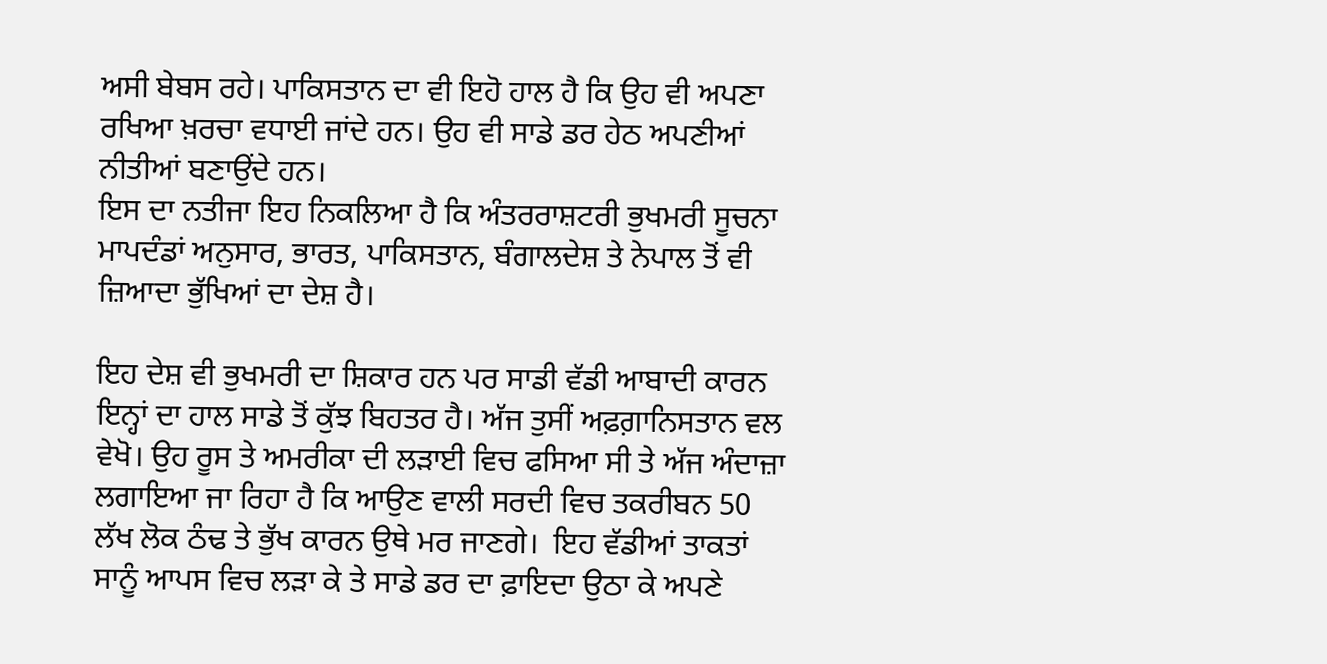ਅਸੀ ਬੇਬਸ ਰਹੇ। ਪਾਕਿਸਤਾਨ ਦਾ ਵੀ ਇਹੋ ਹਾਲ ਹੈ ਕਿ ਉਹ ਵੀ ਅਪਣਾ ਰਖਿਆ ਖ਼ਰਚਾ ਵਧਾਈ ਜਾਂਦੇ ਹਨ। ਉਹ ਵੀ ਸਾਡੇ ਡਰ ਹੇਠ ਅਪਣੀਆਂ ਨੀਤੀਆਂ ਬਣਾਉਂਦੇ ਹਨ।
ਇਸ ਦਾ ਨਤੀਜਾ ਇਹ ਨਿਕਲਿਆ ਹੈ ਕਿ ਅੰਤਰਰਾਸ਼ਟਰੀ ਭੁਖਮਰੀ ਸੂਚਨਾ ਮਾਪਦੰਡਾਂ ਅਨੁਸਾਰ, ਭਾਰਤ, ਪਾਕਿਸਤਾਨ, ਬੰਗਾਲਦੇਸ਼ ਤੇ ਨੇਪਾਲ ਤੋਂ ਵੀ ਜ਼ਿਆਦਾ ਭੁੱਖਿਆਂ ਦਾ ਦੇਸ਼ ਹੈ।

ਇਹ ਦੇਸ਼ ਵੀ ਭੁਖਮਰੀ ਦਾ ਸ਼ਿਕਾਰ ਹਨ ਪਰ ਸਾਡੀ ਵੱਡੀ ਆਬਾਦੀ ਕਾਰਨ ਇਨ੍ਹਾਂ ਦਾ ਹਾਲ ਸਾਡੇ ਤੋਂ ਕੁੱਝ ਬਿਹਤਰ ਹੈ। ਅੱਜ ਤੁਸੀਂ ਅਫ਼ਗ਼ਾਨਿਸਤਾਨ ਵਲ ਵੇਖੋ। ਉਹ ਰੂਸ ਤੇ ਅਮਰੀਕਾ ਦੀ ਲੜਾਈ ਵਿਚ ਫਸਿਆ ਸੀ ਤੇ ਅੱਜ ਅੰਦਾਜ਼ਾ ਲਗਾਇਆ ਜਾ ਰਿਹਾ ਹੈ ਕਿ ਆਉਣ ਵਾਲੀ ਸਰਦੀ ਵਿਚ ਤਕਰੀਬਨ 50 ਲੱਖ ਲੋਕ ਠੰਢ ਤੇ ਭੁੱਖ ਕਾਰਨ ਉਥੇ ਮਰ ਜਾਣਗੇ।  ਇਹ ਵੱਡੀਆਂ ਤਾਕਤਾਂ ਸਾਨੂੰ ਆਪਸ ਵਿਚ ਲੜਾ ਕੇ ਤੇ ਸਾਡੇ ਡਰ ਦਾ ਫ਼ਾਇਦਾ ਉਠਾ ਕੇ ਅਪਣੇ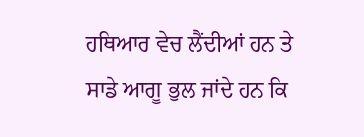ਹਥਿਆਰ ਵੇਚ ਲੈਂਦੀਆਂ ਹਨ ਤੇ ਸਾਡੇ ਆਗੂ ਭੁਲ ਜਾਂਦੇ ਹਨ ਕਿ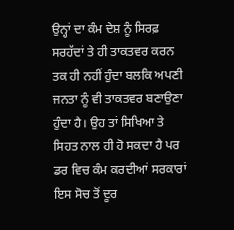ਉਨ੍ਹਾਂ ਦਾ ਕੰਮ ਦੇਸ਼ ਨੂੰ ਸਿਰਫ਼ ਸਰਹੱਦਾਂ ਤੇ ਹੀ ਤਾਕਤਵਰ ਕਰਨ ਤਕ ਹੀ ਨਹੀਂ ਹੁੰਦਾ ਬਲਕਿ ਅਪਣੀ ਜਨਤਾ ਨੂੰ ਵੀ ਤਾਕਤਵਰ ਬਣਾਉਣਾ ਹੁੰਦਾ ਹੈ। ਉਹ ਤਾਂ ਸਿਖਿਆ ਤੇ ਸਿਹਤ ਨਾਲ ਹੀ ਹੋ ਸਕਦਾ ਹੈ ਪਰ ਡਰ ਵਿਚ ਕੰਮ ਕਰਦੀਆਂ ਸਰਕਾਰਾਂ ਇਸ ਸੋਚ ਤੋਂ ਦੂਰ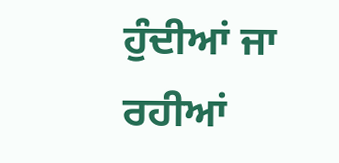ਹੁੰਦੀਆਂ ਜਾ ਰਹੀਆਂ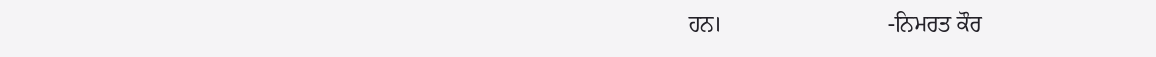ਹਨ।                             -ਨਿਮਰਤ ਕੌਰ